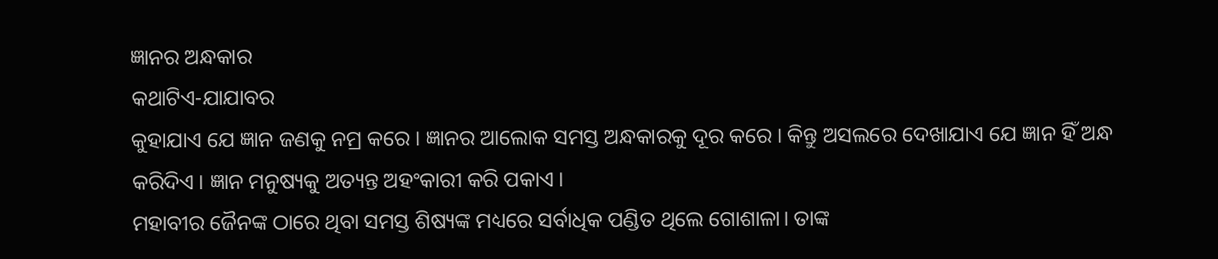ଜ୍ଞାନର ଅନ୍ଧକାର
କଥାଟିଏ-ଯାଯାବର
କୁହାଯାଏ ଯେ ଜ୍ଞାନ ଜଣକୁ ନମ୍ର କରେ। ଜ୍ଞାନର ଆଲୋକ ସମସ୍ତ ଅନ୍ଧକାରକୁ ଦୂର କରେ। କିନ୍ତୁ ଅସଲରେ ଦେଖାଯାଏ ଯେ ଜ୍ଞାନ ହିଁ ଅନ୍ଧ କରିଦିଏ। ଜ୍ଞାନ ମନୁଷ୍ୟକୁ ଅତ୍ୟନ୍ତ ଅହଂକାରୀ କରି ପକାଏ।
ମହାବୀର ଜୈନଙ୍କ ଠାରେ ଥିବା ସମସ୍ତ ଶିଷ୍ୟଙ୍କ ମଧ୍ୟରେ ସର୍ବାଧିକ ପଣ୍ଡିତ ଥିଲେ ଗୋଶାଳା। ତାଙ୍କ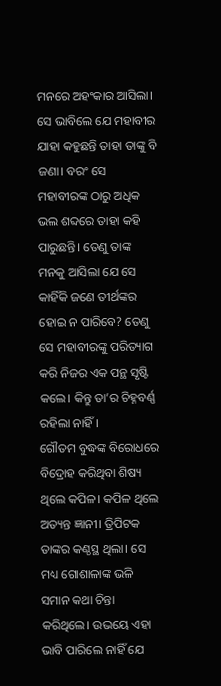ମନରେ ଅହଂକାର ଆସିଲା। ସେ ଭାବିଲେ ଯେ ମହାବୀର ଯାହା କହୁଛନ୍ତି ତାହା ତାଙ୍କୁ ବି ଜଣା। ବରଂ ସେ ମହାବୀରଙ୍କ ଠାରୁ ଅଧିକ ଭଲ ଶବ୍ଦରେ ତାହା କହି ପାରୁଛନ୍ତି। ତେଣୁ ତାଙ୍କ ମନକୁ ଆସିଲା ଯେ ସେ କାହିଁକି ଜଣେ ତୀର୍ଥଙ୍କର ହୋଇ ନ ପାରିବେ? ତେଣୁ ସେ ମହାବୀରଙ୍କୁ ପରିତ୍ୟାଗ କରି ନିଜର ଏକ ପନ୍ଥ ସୃଷ୍ଟି କଲେ। କିନ୍ତୁ ତା’ର ଚିହ୍ନବର୍ଣ୍ଣ ରହିଲା ନାହିଁ।
ଗୌତମ ବୁଦ୍ଧଙ୍କ ବିରୋଧରେ ବିଦ୍ରୋହ କରିଥିବା ଶିଷ୍ୟ ଥିଲେ କପିଳ। କପିଳ ଥିଲେ ଅତ୍ୟନ୍ତ ଜ୍ଞାନୀ। ତ୍ରିପିଟକ ତାଙ୍କର କଣ୍ଠସ୍ଥ ଥିଲା। ସେ ମଧ୍ୟ ଗୋଶାଳାଙ୍କ ଭଳି ସମାନ କଥା ଚିନ୍ତା କରିଥିଲେ। ଉଭୟେ ଏହା ଭାବି ପାରିଲେ ନାହିଁ ଯେ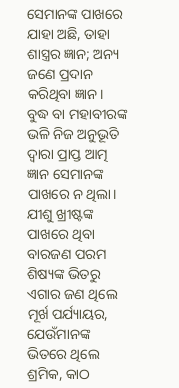ସେମାନଙ୍କ ପାଖରେ ଯାହା ଅଛି, ତାହା ଶାସ୍ତ୍ରର ଜ୍ଞାନ; ଅନ୍ୟ ଜଣେ ପ୍ରଦାନ କରିଥିବା ଜ୍ଞାନ। ବୁଦ୍ଧ ବା ମହାବୀରଙ୍କ ଭଳି ନିଜ ଅନୁଭୂତି ଦ୍ବାରା ପ୍ରାପ୍ତ ଆତ୍ମ ଜ୍ଞାନ ସେମାନଙ୍କ ପାଖରେ ନ ଥିଲା।
ଯୀଶୁ ଖ୍ରୀଷ୍ଟଙ୍କ ପାଖରେ ଥିବା ବାରଜଣ ପରମ ଶିଷ୍ୟଙ୍କ ଭିତରୁ ଏଗାର ଜଣ ଥିଲେ ମୂର୍ଖ ପର୍ଯ୍ୟାୟର, ଯେଉଁମାନଙ୍କ ଭିତରେ ଥିଲେ ଶ୍ରମିକ, କାଠ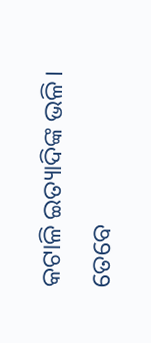କଟାଳି ଇତ୍ୟାଦିଙ୍କ ଭଳି। ତେବେ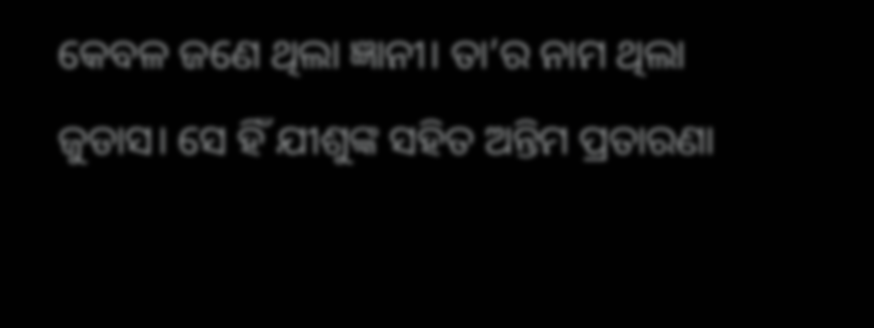କେବଳ ଜଣେ ଥିଲା ଜ୍ଞାନୀ। ତା’ର ନାମ ଥିଲା ଜୁଡାସ। ସେ ହିଁ ଯୀଶୁଙ୍କ ସହିତ ଅନ୍ତିମ ପ୍ରତାରଣା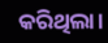କରିଥିଲା।